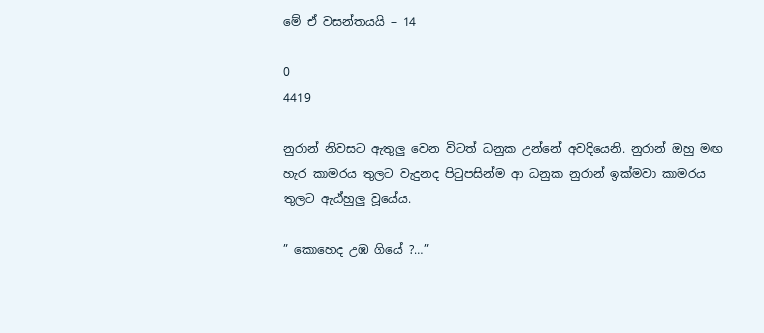මේ ඒ වසන්තයයි – 14

0
4419

නුරාන් නිවසට ඇතුලු වෙන විටත් ධනුක උන්නේ අවදියෙනි. නුරාන් ඔහු මඟ හැර කාමරය තුලට වැදුනද පිටුපසින්ම ආ ධනුක නුරාන් ඉක්මවා කාමරය තුලට ඇඨ්හුලු වූයේය.

” කොහෙද උඹ ගියේ ?…”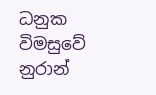ධනුක විමසුවේ නුරාන්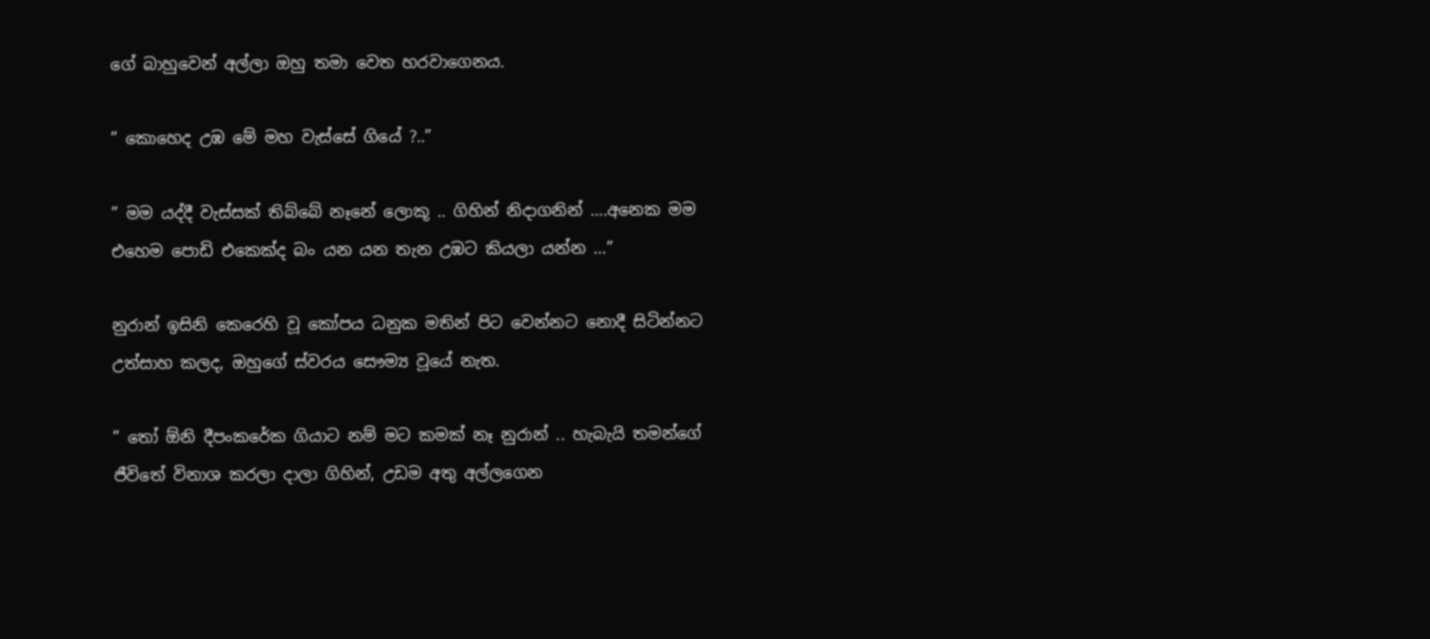ගේ බාහුවෙන් අල්ලා ඔහු තමා වෙත හරවාගෙනය.

” කොහෙද උඹ මේ මහ වැස්සේ ගියේ ?..”

” මම යද්දී වැස්සක් තිබ්බේ නෑනේ ලොකූ .. ගිහින් නිදාගනින් ….අනෙක මම එහෙම පොඩි එකෙක්ද බං යන යන තැන උඹට කියලා යන්න …”

නුරාන් ඉසිනි කෙරෙහි වූ කෝපය ධනුක මතින් පිට වෙන්නට නොදී සිටින්නට උත්සාහ කලද, ඔහුගේ ස්වරය සෞම්‍ය වූයේ නැත.

” තෝ ඕනි දීපංකරේක ගියාට නම් මට කමක් නෑ නුරාන් .. හැබැයි තමන්ගේ ජීවිතේ විනාශ කරලා දාලා ගිහින්, උඩම අතු අල්ලගෙන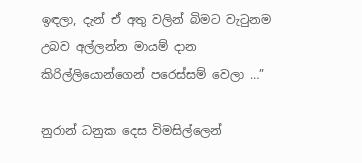ඉඳලා, දැන් ඒ අතු වලින් බිමට වැටුනම උබව අල්ලන්න මායම් දාන කිරිල්ලියොන්ගෙන් පරෙස්සම් වෙලා …”

නුරාන් ධනුක දෙස විමසිල්ලෙන්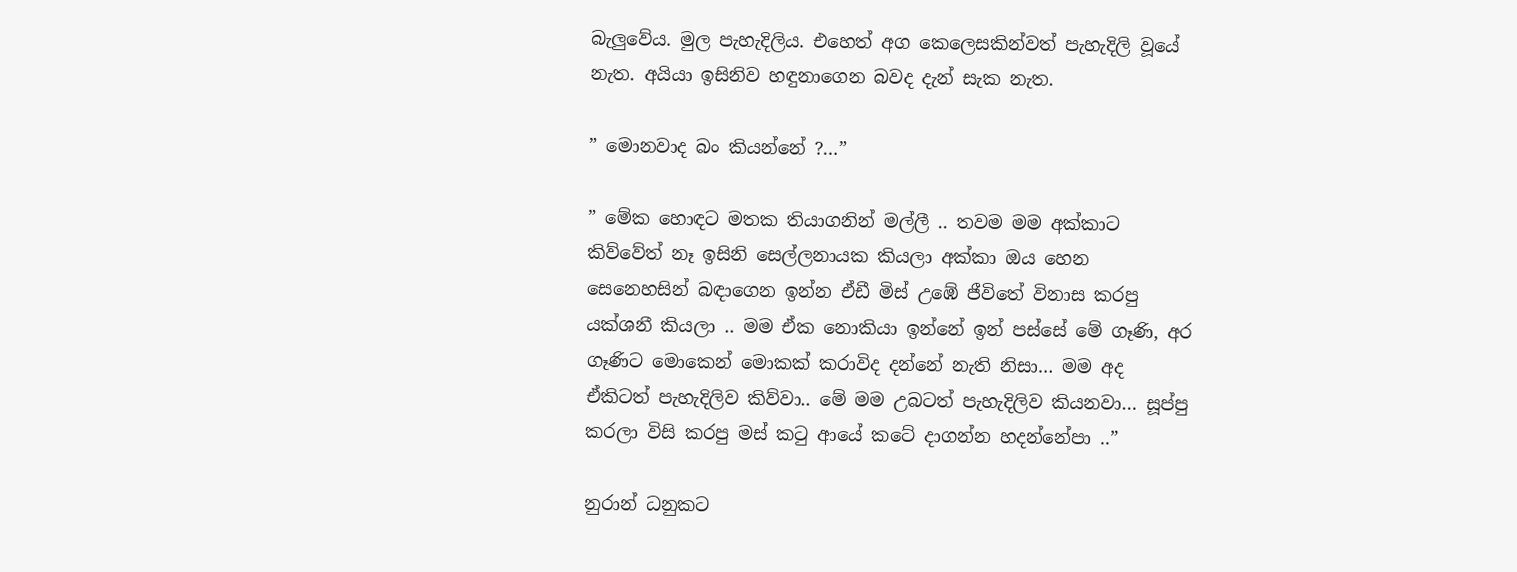බැලුවේය. මුල පැහැදිලිය. එහෙත් අග කෙලෙසකින්වත් පැහැදිලි වූයේ නැත. අයියා ඉසිනිව හඳුනාගෙන බවද දැන් සැක නැත.

” මොනවාද බං කියන්නේ ?…”

” මේක හොඳට මතක තියාගනින් මල්ලී .. තවම මම අක්කාට කිව්වේත් නෑ ඉසිනි සෙල්ලනායක කියලා අක්කා ඔය හෙන සෙනෙහසින් බඳාගෙන ඉන්න ඒඩී මිස් උඹේ ජීවිතේ විනාස කරපු යක්ශනී කියලා .. මම ඒක නොකියා ඉන්නේ ඉන් පස්සේ මේ ගෑණි, අර ගෑණිට මොකෙන් මොකක් කරාවිද දන්නේ නැති නිසා… මම අද ඒකිටත් පැහැදිලිව කිව්වා.. මේ මම උබටත් පැහැදිලිව කියනවා… සූප්පු කරලා විසි කරපු මස් කටු ආයේ කටේ දාගන්න හදන්නේපා ..”

නුරාන් ධනුකට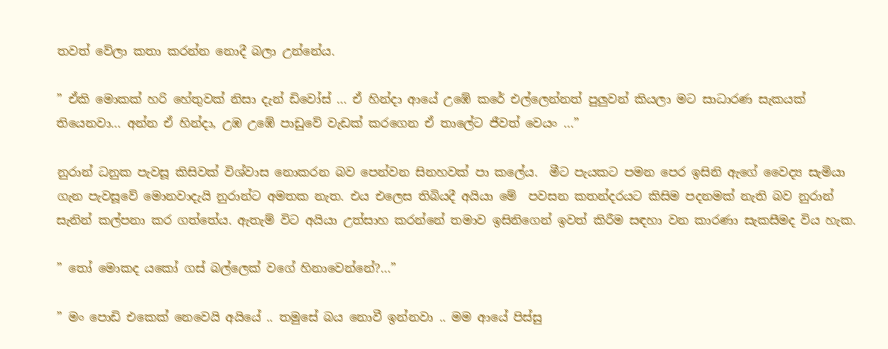තවත් වේලා කතා කරන්න නොදී බලා උන්නේය.

” ඒකි මොකක් හරි හේතුවක් නිසා දැන් ඩිවෝස් … ඒ හින්දා ආයේ උඹේ කරේ එල්ලෙන්නත් පුලුවන් කියලා මට සාධාරණ සැකයක් තියෙනවා… අන්න ඒ හින්දා, උඹ උඹේ පාඩුවේ වැඩක් කරගෙන ඒ තාලේට ජීවත් වෙයං …”

නුරාන් ධනුක පැවසූ කිසිවක් විශ්වාස නොකරන බව පෙන්වන සිනහවක් පා කලේය.  මීට පැයකට පමන පෙර ඉසිනි ඇගේ වෛද්‍ය සැමියා ගැන පැවසූවේ මොනවාදැයි නුරාන්ට අමතක නැත. එය එලෙස තිබියදී අයියා මේ  පවසන කතන්දරයට කිසිම පදනමක් නැති බව නුරාන් සැනින් කල්පනා කර ගත්තේය. ඇතැම් විට අයියා උත්සාහ කරන්නේ තමාව ඉසිනිගෙන් ඉවත් කිරීම සඳහා වන කාරණා සැකසීමද විය හැක.

” තෝ මොකද යකෝ ගස් බල්ලෙක් වගේ හිනාවෙන්නේ?…”

” මං පොඩි එකෙක් නෙවෙයි අයියේ .. තමුසේ බය නොවී ඉන්නවා .. මම ආයේ පිස්සු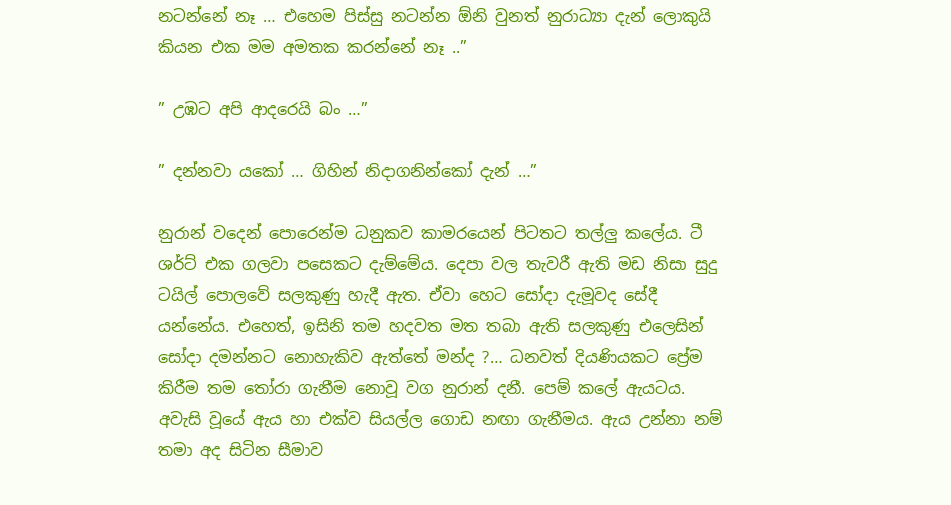නටන්නේ නෑ … එහෙම පිස්සු නටන්න ඕනි වුනත් නුරාධ්‍යා දැන් ලොකුයි කියන එක මම අමතක කරන්නේ නෑ ..”

” උඹට අපි ආදරෙයි බං …”

” දන්නවා යකෝ … ගිහින් නිදාගනින්කෝ දැන් …”

නුරාන් වදෙන් පොරෙන්ම ධනුකව කාමරයෙන් පිටතට තල්ලු කලේය. ටී ශර්ට් එක ගලවා පසෙකට දැම්මේය. දෙපා වල තැවරී ඇති මඩ නිසා සුදු ටයිල් පොලවේ සලකුණු හැදී ඇත. ඒවා හෙට සෝදා දැමූවද සේදී යන්නේය. එහෙත්, ඉසිනි තම හදවත මත තබා ඇති සලකුණු එලෙසින් සෝදා දමන්නට නොහැකිව ඇත්තේ මන්ද ?… ධනවත් දියණියකට ප්‍රේම කිරීම තම තෝරා ගැනීම නොවූ වග නුරාන් දනී. පෙම් කලේ ඇයටය. අවැසි වූයේ ඇය හා එක්ව සියල්ල ගොඩ නඟා ගැනීමය. ඇය උන්නා නම් තමා අද සිටින සීමාව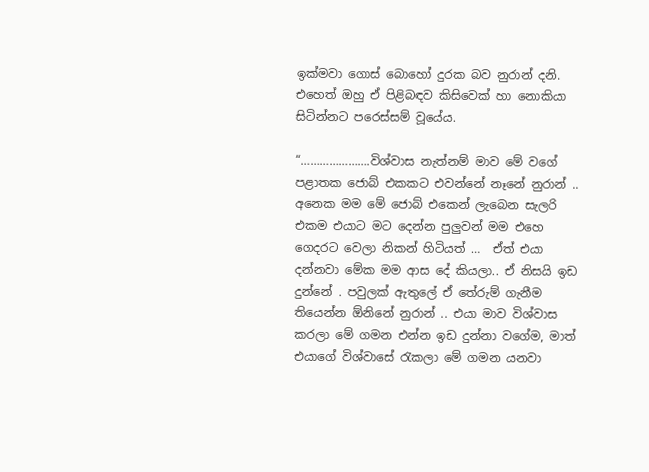ඉක්මවා ගොස් බොහෝ දුරක බව නුරාන් දනි. එහෙත් ඔහු ඒ පිළිබඳව කිසිවෙක් හා නොකියා සිටින්නට පරෙස්සම් වූයේය.

“………………….විශ්වාස නැත්නම් මාව මේ වගේ පළාතක ජොබ් එකකට එවන්නේ නෑනේ නුරාන් .. අනෙක මම මේ ජොබ් එකෙන් ලැබෙන සැලරි එකම එයාට මට දෙන්න පුලුවන් මම එහෙ  ගෙදරට වෙලා නිකන් හිටියත් …  ඒත් එයා දන්නවා මේක මම ආස දේ කියලා.. ඒ නිසයි ඉඩ දුන්නේ . පවුලක් ඇතුලේ ඒ තේරුම් ගැනීම තියෙන්න ඕනිනේ නුරාන් .. එයා මාව විශ්වාස කරලා මේ ගමන එන්න ඉඩ දුන්නා වගේම, මාත් එයාගේ විශ්වාසේ රැකලා මේ ගමන යනවා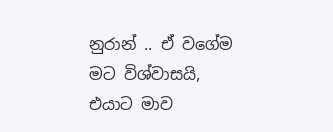නුරාන් .. ඒ වගේම මට විශ්වාසයි, එයාට මාව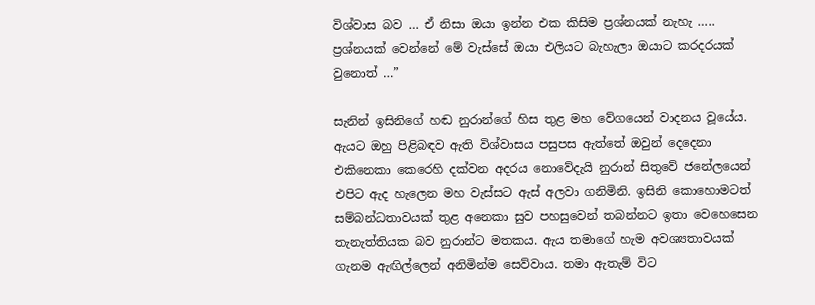විශ්වාස බව … ඒ නිසා ඔයා ඉන්න එක කිසිම ප්‍රශ්නයක් නැහැ ….. ප්‍රශ්නයක් වෙන්නේ මේ වැස්සේ ඔයා එලියට බැහැලා ඔයාට කරදරයක් වුනොත් …”

සැනින් ඉසිනිගේ හඬ නුරාන්ගේ හිස තුළ මහ වේගයෙන් වාදනය වූයේය. ඇයට ඔහු පිළිබඳව ඇති විශ්වාසය පසුපස ඇත්තේ ඔවුන් දෙදෙනා එකිනෙකා කෙරෙහි දක්වන අදරය නොවේදැයි නුරාන් සිතුවේ ජනේලයෙන් එපිට ඇද හැලෙන මහ වැස්සට ඇස් අලවා ගනිමිනි. ඉසිනි කොහොමටත් සම්බන්ධතාවයක් තුළ අනෙකා සුව පහසුවෙන් තබන්නට ඉතා වෙහෙසෙන තැනැත්තියක බව නුරාන්ට මතකය. ඇය තමාගේ හැම අවශ්‍යතාවයක් ගැනම ඇඟිල්ලෙන් අනිමින්ම සෙව්වාය. තමා ඇතැම් විට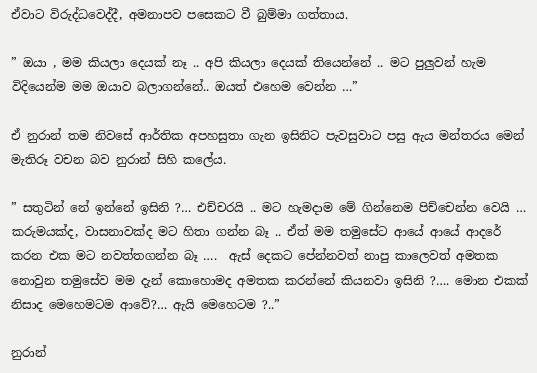ඒවාට විරුද්ධවෙද්දී, අමනාපව පසෙකට වී බුම්මා ගත්තාය.

” ඔයා , මම කියලා දෙයක් නෑ .. අපි කියලා දෙයක් තියෙන්නේ .. මට පුලුවන් හැම විදියෙන්ම මම ඔයාව බලාගන්නේ.. ඔයත් එහෙම වෙන්න …”

ඒ නුරාන් තම නිවසේ ආර්තික අපහසුතා ගැන ඉසිනිට පැවසුවාට පසු ඇය මන්තරය මෙන් මැතිරූ වචන බව නුරාන් සිහි කලේය.

” සතුටින් නේ ඉන්නේ ඉසිනි ?… එච්චරයි .. මට හැමදාම මේ ගින්නෙම පිච්චෙන්න වෙයි … කරුමයක්ද, වාසනාවක්ද මට හිතා ගන්න බෑ .. ඒත් මම තමුසේට ආයේ ආයේ ආදරේ කරන එක මට නවත්තගන්න බෑ ….  ඇස් දෙකට පේන්නවත් නාපු කාලෙවත් අමතක නොවුන තමුසේව මම දැන් කොහොමද අමතක කරන්නේ කියනවා ඉසිනි ?…. මොන එකක් නිසාද මෙහෙමටම ආවේ?… ඇයි මෙහෙටම ?..”

නුරාන්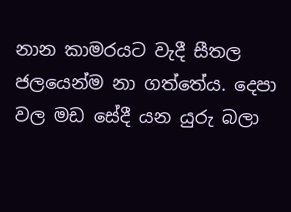නාන කාමරයට වැදී සීතල ජලයෙන්ම නා ගත්තේය. දෙපා වල මඩ සේදී යන යුරු බලා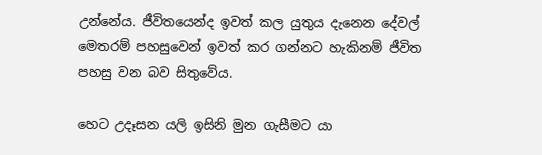උන්නේය. ජීවිතයෙන්ද ඉවත් කල යුතුය දැනෙන දේවල් මෙතරම් පහසුවෙන් ඉවත් කර ගන්නට හැකිනම් ජීවිත පහසු වන බව සිතුවේය.

හෙට උදෑසන යලි ඉසිනි මුන ගැසීමට යා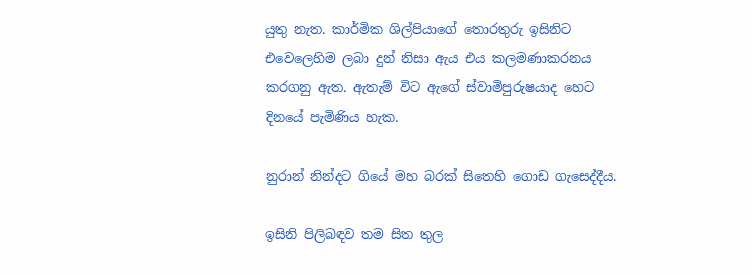යුතු නැත. කාර්මික ශිල්පියාගේ තොරතුරු ඉසිනිට එවෙලෙහිම ලබා දුන් නිසා ඇය එය කලමණාකරනය කරගනු ඇත. ඇතැම් විට ඇගේ ස්වාමිපුරුෂයාද හෙට  දිනයේ පැමිණිය හැක.

නුරාන් නින්දට ගියේ මහ බරක් සිතෙහි ගොඩ ගැසෙද්දීය.

ඉසිනි පිලිබඳව තම සිත තුල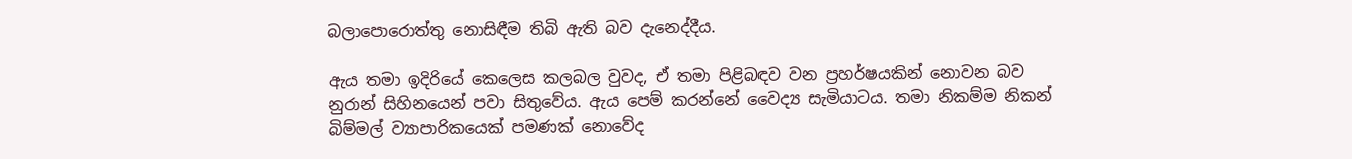බලාපොරොත්තු නොසිඳීම තිබි ඇති බව දැනෙද්දීය.

ඇය තමා ඉදිරියේ කෙලෙස කලබල වුවද, ඒ තමා පිළිබඳව වන ප්‍රහර්ෂයකින් නොවන බව නුරාන් සිහිනයෙන් පවා සිතුවේය. ඇය පෙම් කරන්නේ වෛද්‍ය සැමියාටය. තමා නිකම්ම නිකන් බිම්මල් ව්‍යාපාරිකයෙක් පමණක් නොවේද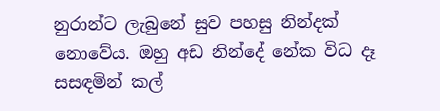නුරාන්ට ලැබුනේ සුව පහසු නින්දක් නොවේය. ඔහු අඩ නින්දේ නේක විධ දෑ සසඳමින් කල්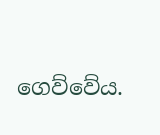ගෙව්වේය.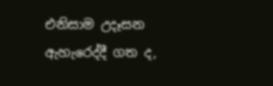එනිසාම උදෑසන ඇහැරෙද්දී ගත ද,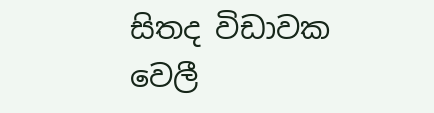සිතද විඩාවක වෙලී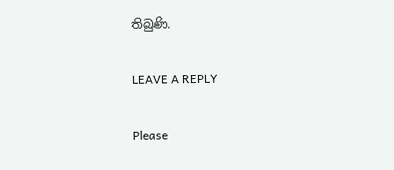තිබුණි.

LEAVE A REPLY

Please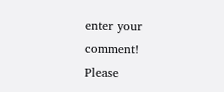enter your comment!
Please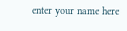enter your name here